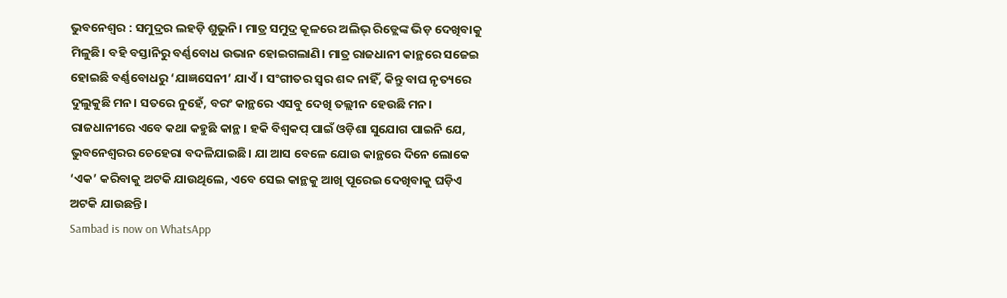ଭୁବନେଶ୍ବର : ସମୁଦ୍ରର ଲହଡ଼ି ଶୁଭୁନି। ମାତ୍ର ସମୁଦ୍ର କୂଳରେ ଅଲିଭ୍ ରିଡ୍ଲେଙ୍କ ଭିଡ଼ ଦେଖିବାକୁ ମିଳୁଛି। ବହି ବସ୍ତାନିରୁ ବର୍ଣ୍ଣବୋଧ ଉଭାନ ହୋଇଗଲାଣି। ମାତ୍ର ରାଜଧାନୀ କାନ୍ଥରେ ସଜେଇ ହୋଇଛି ବର୍ଣ୍ଣବୋଧରୁ ‘ଯାଜ୍ଞସେନୀ’ ଯାଏଁ। ସଂଗୀତର ସ୍ବର ଶବ୍ଦ ନାହିଁ, କିନ୍ତୁ ବାଘ ନୃତ୍ୟରେ ଦୁଲୁକୁଛି ମନ। ସତରେ ନୁହେଁ, ବରଂ କାନ୍ଥରେ ଏସବୁ ଦେଖି ତଲ୍ଲୀନ ହେଉଛି ମନ। ରାଜଧାନୀରେ ଏବେ କଥା କହୁଛି କାନ୍ଥ। ହକି ବିଶ୍ବକପ୍ ପାଇଁ ଓଡ଼ିଶା ସୁଯୋଗ ପାଇନି ଯେ, ଭୁବନେଶ୍ବରର ଚେହେରା ବଦଳିଯାଇଛି। ଯା ଆସ ବେଳେ ଯୋଉ କାନ୍ଥରେ ଦିନେ ଲୋକେ ‘ଏକ’ କରିବାକୁ ଅଟକି ଯାଉଥିଲେ, ଏବେ ସେଇ କାନ୍ଥକୁ ଆଖି ପୂରେଇ ଦେଖିବାକୁ ଘଡ଼ିଏ ଅଟକି ଯାଉଛନ୍ତି।
Sambad is now on WhatsApp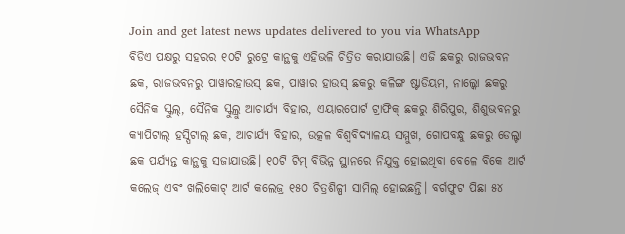Join and get latest news updates delivered to you via WhatsApp
ବିଡିଏ ପକ୍ଷରୁ ସହରର ୧୦ଟି ରୁଟ୍ରେ କାନ୍ଥକୁ ଏହିଭଳି ଚିତ୍ରିତ କରାଯାଉଛି। ଏଜି ଛକରୁ ରାଜଭବନ ଛକ, ରାଜଭବନରୁ ପାୱାରହାଉସ୍ ଛକ, ପାୱାର ହାଉସ୍ ଛକରୁ କଳିଙ୍ଗ ଷ୍ଟାଡିୟମ, ନାଲ୍କୋ ଛକରୁ ସୈନିକ ସ୍କୁଲ୍, ସୈନିକ ସ୍କୁଲ୍ରୁ ଆଚାର୍ଯ୍ୟ ବିହାର, ଏୟାରପୋର୍ଟ ଟ୍ରାଫିକ୍ ଛକରୁ ଶିରିପୁର, ଶିଶୁଭବନରୁ କ୍ୟାପିଟାଲ୍ ହସ୍ପିଟାଲ୍ ଛକ, ଆଚାର୍ଯ୍ୟ ବିହାର, ଉତ୍କଳ ବିଶ୍ବବିଦ୍ୟାଳୟ ସମ୍ମୁଖ, ଗୋପବନ୍ଧୁ ଛକରୁ ଡେଲ୍ଟା ଛକ ପର୍ଯ୍ୟନ୍ତ କାନ୍ଥକୁ ସଜାଯାଉଛି। ୧୦ଟି ଟିମ୍ ବିଭିନ୍ନ ସ୍ଥାନରେ ନିଯୁକ୍ତ ହୋଇଥିବା ବେଳେ ବିକେ ଆର୍ଟ କଲେଜ୍ ଏବଂ ଖଲିକୋଟ୍ ଆର୍ଟ କଲେଜ୍ର ୧୫୦ ଚିତ୍ରଶିଳ୍ପୀ ସାମିଲ୍ ହୋଇଛନ୍ତି। ବର୍ଗଫୁଟ ପିଛା ୫୪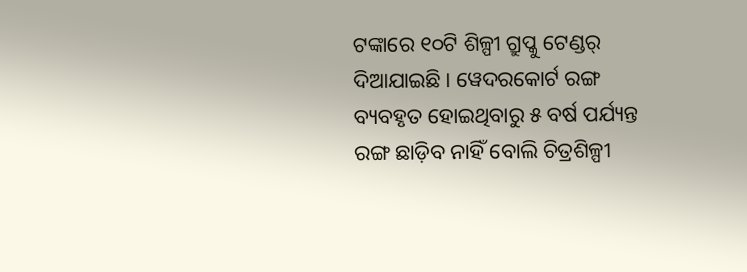ଟଙ୍କାରେ ୧୦ଟି ଶିଳ୍ପୀ ଗ୍ରୁପ୍କୁ ଟେଣ୍ଡର୍ ଦିଆଯାଇଛି। ୱେଦରକୋର୍ଟ ରଙ୍ଗ ବ୍ୟବହୃତ ହୋଇଥିବାରୁ ୫ ବର୍ଷ ପର୍ଯ୍ୟନ୍ତ ରଙ୍ଗ ଛାଡ଼ିବ ନାହିଁ ବୋଲି ଚିତ୍ରଶିଳ୍ପୀ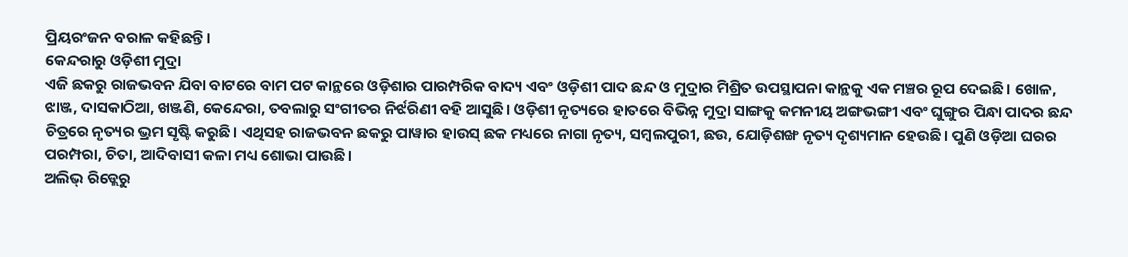ପ୍ରିୟରଂଜନ ବରାଳ କହିଛନ୍ତି।
କେନ୍ଦରାରୁ ଓଡ଼ିଶୀ ମୁଦ୍ରା
ଏଜି ଛକରୁ ରାଜଭବନ ଯିବା ବାଟରେ ବାମ ପଟ କାନ୍ଥରେ ଓଡ଼ିଶାର ପାରମ୍ପରିକ ବାଦ୍ୟ ଏବଂ ଓଡ଼ିଶୀ ପାଦ ଛନ୍ଦ ଓ ମୁଦ୍ରାର ମିଶ୍ରିତ ଉପସ୍ଥାପନା କାନ୍ଥକୁ ଏକ ମଞ୍ଚର ରୂପ ଦେଇଛି। ଖୋଳ, ଝାଞ୍ଜ, ଦାସକାଠିଆ, ଖଞ୍ଜଣି, କେନ୍ଦେରା, ତବଲାରୁ ସଂଗୀତର ନିର୍ଝରିଣୀ ବହି ଆସୁଛି। ଓଡ଼ିଶୀ ନୃତ୍ୟରେ ହାତରେ ବିଭିନ୍ନ ମୁଦ୍ରା ସାଙ୍ଗକୁ କମନୀୟ ଅଙ୍ଗଭଙ୍ଗୀ ଏବଂ ଘୁଙ୍ଗୁର ପିନ୍ଧା ପାଦର ଛନ୍ଦ ଚିତ୍ରରେ ନୃତ୍ୟର ଭ୍ରମ ସୃଷ୍ଟି କରୁଛି। ଏଥିସହ ରାଜଭବନ ଛକରୁ ପାୱାର ହାଉସ୍ ଛକ ମଧ୍ୟରେ ନାଗା ନୃତ୍ୟ, ସମ୍ବଲପୁରୀ, ଛଉ, ଯୋଡ଼ିଶଙ୍ଖ ନୃତ୍ୟ ଦୃଶ୍ୟମାନ ହେଉଛି। ପୁଣି ଓଡ଼ିଆ ଘରର ପରମ୍ପରା, ଚିତା, ଆଦିବାସୀ କଳା ମଧ୍ୟ ଶୋଭା ପାଉଛି।
ଅଲିଭ୍ ରିଡ୍ଲେରୁ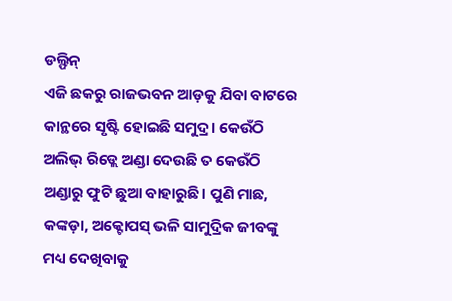ଡଲ୍ଫିନ୍
ଏଜି ଛକରୁ ରାଜଭବନ ଆଡ଼କୁ ଯିବା ବାଟରେ କାନ୍ଥରେ ସୃଷ୍ଟି ହୋଇଛି ସମୁଦ୍ର। କେଉଁଠି ଅଲିଭ୍ ରିଡ୍ଲେ ଅଣ୍ଡା ଦେଉଛି ତ କେଉଁଠି ଅଣ୍ଡାରୁ ଫୁଟି ଛୁଆ ବାହାରୁଛି। ପୁଣି ମାଛ, କଙ୍କଡ଼ା, ଅକ୍ଟୋପସ୍ ଭଳି ସାମୁଦ୍ରିକ ଜୀବଙ୍କୁ ମଧ୍ୟ ଦେଖିବାକୁ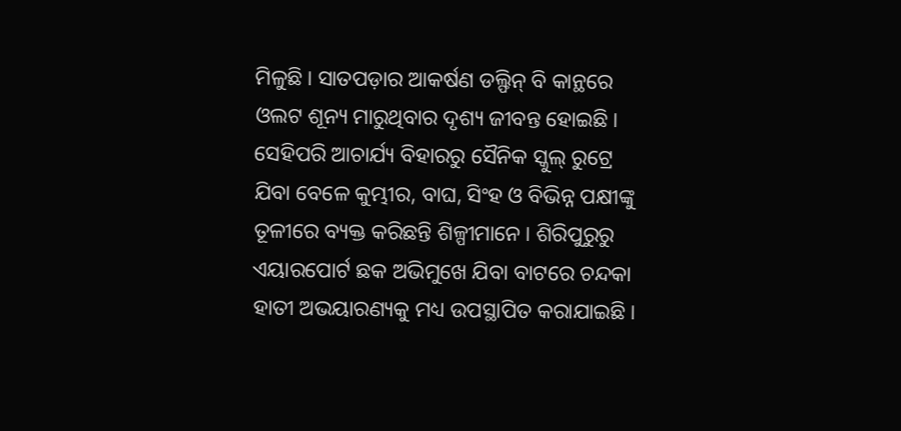ମିଳୁଛି। ସାତପଡ଼ାର ଆକର୍ଷଣ ଡଲ୍ଫିନ୍ ବି କାନ୍ଥରେ ଓଲଟ ଶୂନ୍ୟ ମାରୁଥିବାର ଦୃଶ୍ୟ ଜୀବନ୍ତ ହୋଇଛି। ସେହିପରି ଆଚାର୍ଯ୍ୟ ବିହାରରୁ ସୈନିକ ସ୍କୁଲ୍ ରୁଟ୍ରେ ଯିବା ବେଳେ କୁମ୍ଭୀର, ବାଘ, ସିଂହ ଓ ବିଭିନ୍ନ ପକ୍ଷୀଙ୍କୁ ତୂଳୀରେ ବ୍ୟକ୍ତ କରିଛନ୍ତି ଶିଳ୍ପୀମାନେ। ଶିରିପୁରୁରୁ ଏୟାରପୋର୍ଟ ଛକ ଅଭିମୁଖେ ଯିବା ବାଟରେ ଚନ୍ଦକା ହାତୀ ଅଭୟାରଣ୍ୟକୁ ମଧ୍ୟ ଉପସ୍ଥାପିତ କରାଯାଇଛି।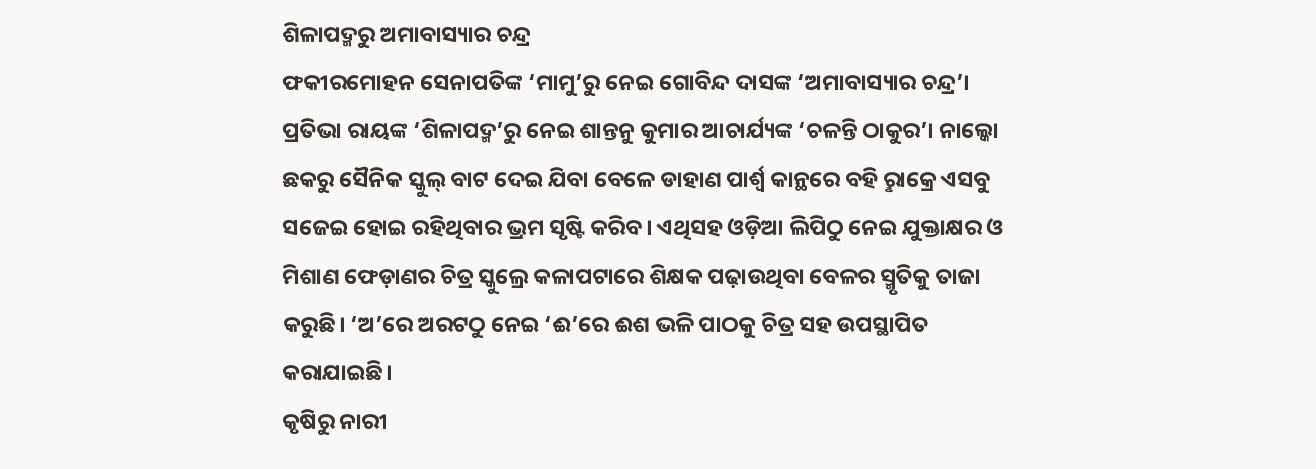ଶିଳାପଦ୍ମରୁ ଅମାବାସ୍ୟାର ଚନ୍ଦ୍ର
ଫକୀରମୋହନ ସେନାପତିଙ୍କ ‘ମାମୁ’ରୁ ନେଇ ଗୋବିନ୍ଦ ଦାସଙ୍କ ‘ଅମାବାସ୍ୟାର ଚନ୍ଦ୍ର’। ପ୍ରତିଭା ରାୟଙ୍କ ‘ଶିଳାପଦ୍ମ’ରୁ ନେଇ ଶାନ୍ତନୁ କୁମାର ଆଚାର୍ଯ୍ୟଙ୍କ ‘ଚଳନ୍ତି ଠାକୁର’। ନାଲ୍କୋ ଛକରୁ ସୈନିକ ସ୍କୁଲ୍ ବାଟ ଦେଇ ଯିବା ବେଳେ ଡାହାଣ ପାର୍ଶ୍ବ କାନ୍ଥରେ ବହି ରୢାକ୍ରେ ଏସବୁ ସଜେଇ ହୋଇ ରହିଥିବାର ଭ୍ରମ ସୃଷ୍ଟି କରିବ। ଏଥିସହ ଓଡ଼ିଆ ଲିପିଠୁ ନେଇ ଯୁକ୍ତାକ୍ଷର ଓ ମିଶାଣ ଫେଡ଼ାଣର ଚିତ୍ର ସ୍କୁଲ୍ରେ କଳାପଟାରେ ଶିକ୍ଷକ ପଢ଼ାଉଥିବା ବେଳର ସ୍ମୃତିକୁ ତାଜା କରୁଛି। ‘ଅ’ରେ ଅରଟଠୁ ନେଇ ‘ଈ’ରେ ଈଶ ଭଳି ପାଠକୁ ଚିତ୍ର ସହ ଉପସ୍ଥାପିତ କରାଯାଇଛି।
କୃଷିରୁ ନାରୀ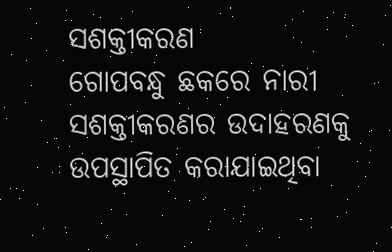ସଶକ୍ତୀକରଣ
ଗୋପବନ୍ଧୁ ଛକରେ ନାରୀ ସଶକ୍ତୀକରଣର ଉଦାହରଣକୁ ଉପସ୍ଥାପିତ କରାଯାଇଥିବା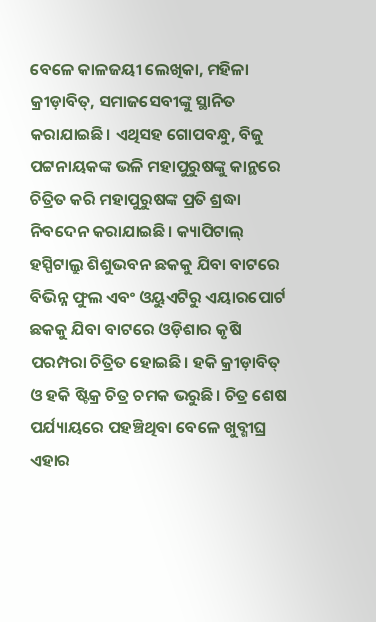ବେଳେ କାଳଜୟୀ ଲେଖିକା, ମହିଳା କ୍ରୀଡ଼ାବିତ୍, ସମାଜସେବୀଙ୍କୁ ସ୍ଥାନିତ କରାଯାଇଛି। ଏଥିସହ ଗୋପବନ୍ଧୁ, ବିଜୁ ପଟ୍ଟନାୟକଙ୍କ ଭଳି ମହାପୁରୁଷଙ୍କୁ କାନ୍ଥରେ ଚିତ୍ରିତ କରି ମହାପୁରୁଷଙ୍କ ପ୍ରତି ଶ୍ରଦ୍ଧା ନିବଦେନ କରାଯାଇଛି। କ୍ୟାପିଟାଲ୍ ହସ୍ପିଟାଲ୍ରୁ ଶିଶୁଭବନ ଛକକୁ ଯିବା ବାଟରେ ବିଭିନ୍ନ ଫୁଲ ଏବଂ ଓୟୁଏଟିରୁ ଏୟାରପୋର୍ଟ ଛକକୁ ଯିବା ବାଟରେ ଓଡ଼ିଶାର କୃଷି ପରମ୍ପରା ଚିତ୍ରିତ ହୋଇଛି। ହକି କ୍ରୀଡ଼ାବିତ୍ ଓ ହକି ଷ୍ଟିକ୍ର ଚିତ୍ର ଚମକ ଭରୁଛି। ଚିତ୍ର ଶେଷ ପର୍ଯ୍ୟାୟରେ ପହଞ୍ଚିଥିବା ବେଳେ ଖୁବ୍ଶୀଘ୍ର ଏହାର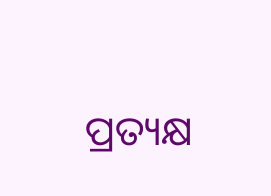ପ୍ରତ୍ୟକ୍ଷ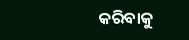କରିବାକୁ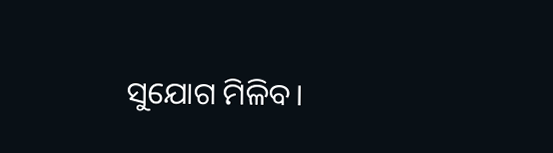ସୁଯୋଗ ମିଳିବ।